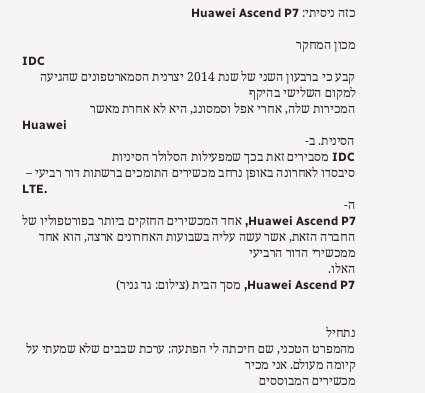כזה ניסיתי: Huawei Ascend P7

מכון המחקר
IDC
קבע כי ברבעון השני של שנת 2014 יצרנית הסמארטפונים שהגיעה למקום השלישי בהיקף
המכירות שלה, אחרי אפל וסמסונג, היא לא אחרת מאשר
Huawei
הסינית. ב-
IDC מסבירים זאת בכך שמפעילות הסלולר הסיניות
סיבסדו לאחרונה באופן נרחב מכשירים התומכים ברשתות דור רביעי –
LTE.
ה-
Huawei Ascend P7, אחד המכשירים החזקים ביותר בפורטפוליו של
החברה הזאת, אשר עשה עליה בשבועות האחרונים ארצה, הוא אחד ממכשירי הדור הרביעי
האלו.
Huawei Ascend P7, מסך הבית (צילום: גד גניר)


נתחיל
מהמפרט הטכני, שם חיכתה לי הפתעה: ערכת שבבים שלא שמעתי על קיומה מעולם. אני מכיר
מכשירים המבוססים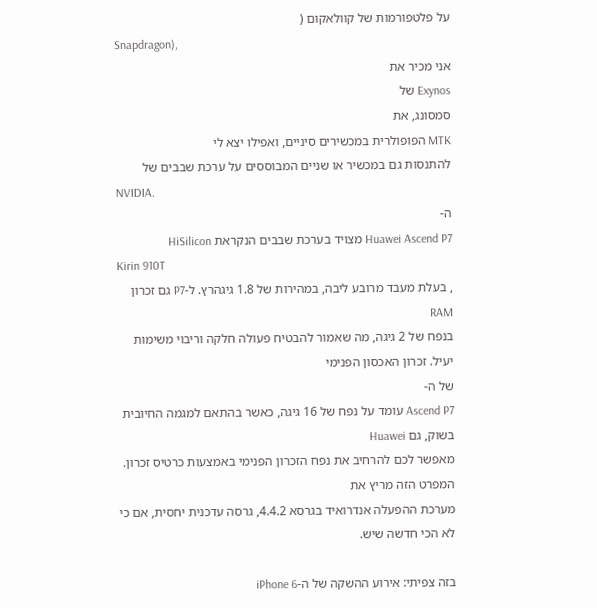על פלטפורמות של קוולאקום (
Snapdragon),
אני מכיר את
Exynos של
סמסונג, את
MTK הפופולרית במכשירים סיניים, ואפילו יצא לי
להתנסות גם במכשיר או שניים המבוססים על ערכת שבבים של
NVIDIA.
ה-
Huawei Ascend P7 מצויד בערכת שבבים הנקראת HiSilicon
Kirin 910T
, בעלת מעבד מרובע ליבה, במהירות של 1.8 גיגהרץ. ל-P7 גם זכרון RAM
בנפח של 2 גיגה, מה שאמור להבטיח פעולה חלקה וריבוי משימות יעיל. זכרון האכסון הפנימי
של ה-
Ascend P7 עומד על נפח של 16 גיגה, כאשר בהתאם למגמה החיובית בשוק, גם Huawei
מאפשר לכם להרחיב את נפח הזכרון הפנימי באמצעות כרטיס זכרון. המפרט הזה מריץ את
מערכת ההפעלה אנדרואיד בגרסא 4.4.2, גרסה עדכנית יחסית, אם כי לא הכי חדשה שיש.

בזה צפיתי: אירוע ההשקה של ה-iPhone 6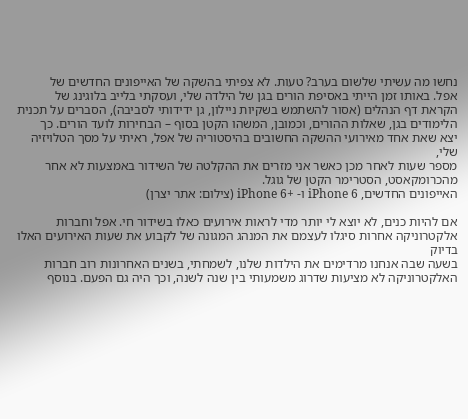נחשו מה עשיתי שלשום בערב? טעות. לא צפיתי בהשקה של האייפונים החדשים של
אפל. באותו זמן הייתי באסיפת הורים בגן של הילדה שלי, ועסקתי בלייב בלוגינג של
הקראת דף הנהלים (אסור להשתמש בשקיות ניילון, גן ידידותי לסביבה), הסברים על תכנית
הלימודים בגן, שאלות ההורים, וכמובן, המשהו הקטן בסוף – הבחירות לועד הורים. כך
יצא שאת אחד מאירועי ההשקה החשובים בהיסטוריה של אפל, ראיתי על מסך הטלויזיה שלי,
מספר שעות לאחר מכן כאשר אני מזרים את ההקלטה של השידור באמצעות לא אחר
מהכרומקאסט, הסטרימר הקטן של גוגל.
האייפונים החדשים, iPhone 6 ו- +iPhone 6 (צילום: אתר יצרן)

אם להיות כנים, לא יוצא לי יותר מדי לראות אירועים כאלו בשידור חי. אפל וחברות
אלקטרוניקה אחרות סיגלו לעצמם את המנהג המגונה של לקבוע את שעות האירועים האלו בדיוק
בשעה שבה אנחנו מרדימים את הילדות שלנו, לשמחתי, בשנים האחרונות רוב חברות
האלקטרוניקה לא מציעות שדרוג משמעותי בין שנה לשנה, וכך היה גם הפעם. בנוסף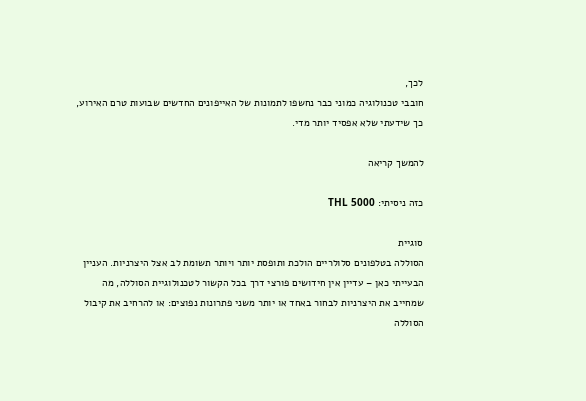לכך,
חובבי טכנולוגיה כמוני כבר נחשפו לתמונות של האייפונים החדשים שבועות טרם האירוע,
כך שידעתי שלא אפסיד יותר מדי.

להמשך קריאה

כזה ניסיתי: THL 5000

סוגיית
הסוללה בטלפונים סלולריים הולכת ותופסת יותר ויותר תשומת לב אצל היצרניות. העניין
הבעייתי כאן – עדיין אין חידושים פורצי דרך בכל הקשור לטכנולוגיית הסוללה, מה
שמחייב את היצרניות לבחור באחד או יותר משני פתרונות נפוצים: או להרחיב את קיבול
הסוללה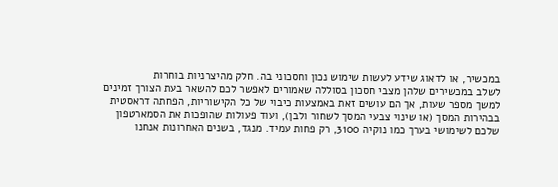במכשיר, או לדאוג שידע לעשות שימוש נכון וחסכוני בה. חלק מהיצרניות בוחרות
לשלב במכשירים שלהן מצבי חסכון בסוללה שאמורים לאפשר לכם להשאר בעת הצורך זמינים
למשך מספר שעות, אך הם עושים זאת באמצעות כיבוי של כל הקישוריות, הפחתה דראסטית
בבהירות המסך (או שינוי צבעי המסך לשחור ולבן), ועוד פעולות שהופכות את הסמארטפון
שלכם לשימושי בערך כמו נוקיה 3100, רק פחות עמיד. מנגד, בשנים האחרונות אנחנו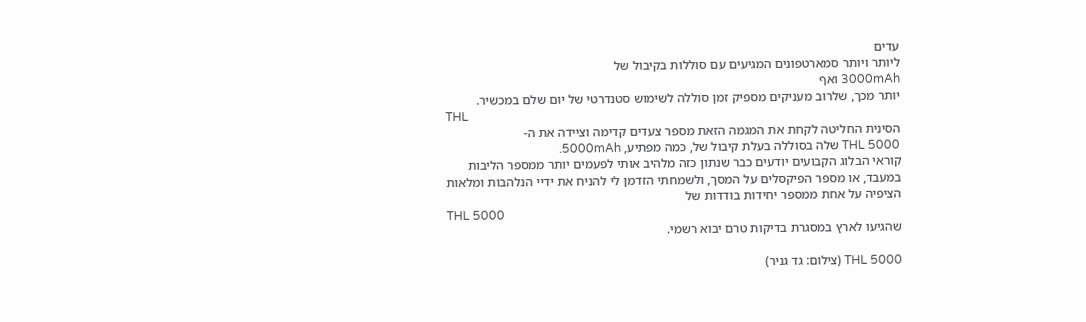עדים
ליותר ויותר סמארטפונים המגיעים עם סוללות בקיבול של
3000mAh ואף
יותר מכך, שלרוב מעניקים מספיק זמן סוללה לשימוש סטנדרטי של יום שלם במכשיר.
THL
הסינית החליטה לקחת את המגמה הזאת מספר צעדים קדימה וציידה את ה-
THL 5000 שלה בסוללה בעלת קיבול של, כמה מפתיע, 5000mAh.
קוראי הבלוג הקבועים יודעים כבר שנתון כזה מלהיב אותי לפעמים יותר ממספר הליבות
במעבד, או מספר הפיקסלים על המסך, ולשמחתי הזדמן לי להניח את ידיי הנלהבות ומלאות
הציפיה על אחת ממספר יחידות בודדות של
THL 5000
שהגיעו לארץ במסגרת בדיקות טרם יבוא רשמי.

THL 5000 (צילום: גד גניר)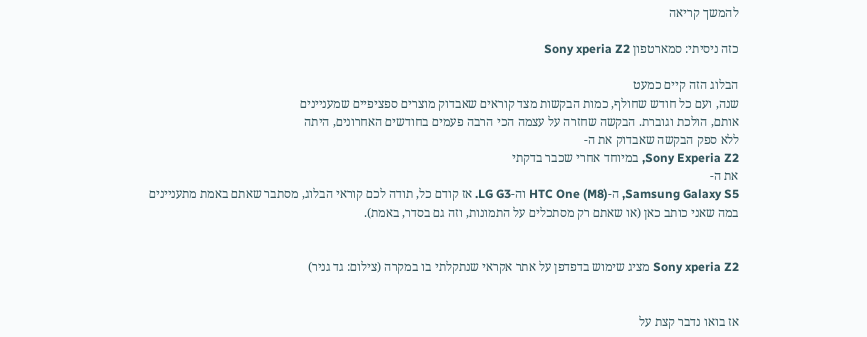להמשך קריאה

כזה ניסיתי: סמארטפון Sony xperia Z2

הבלוג הזה קיים כמעט
שנה, ועם כל חודש שחולף, כמות הבקשות מצד קוראים שאבדוק מוצרים ספציפיים שמעניינים
אותם, הולכת וגוברת. הבקשה שחזרה על עצמה הכי הרבה פעמים בחודשים האחרונים, היתה
ללא ספק הבקשה שאבדוק את ה-
Sony Experia Z2, במיוחד אחרי שכבר בדקתי
את ה-
Samsung Galaxy S5, ה-HTC One (M8) וה-LG G3. אז קודם כל, תודה לכם קוראי הבלוג, מסתבר שאתם באמת מתעניינים
במה שאני כותב כאן (או שאתם רק מסתכלים על התמונות, וזה גם בסדר, באמת).


Sony xperia Z2 מציג שימוש בדפדפן על אתר אקראי שנתקלתי בו במקרה (צילום: גד גניר)


אז בואו נדבר קצת על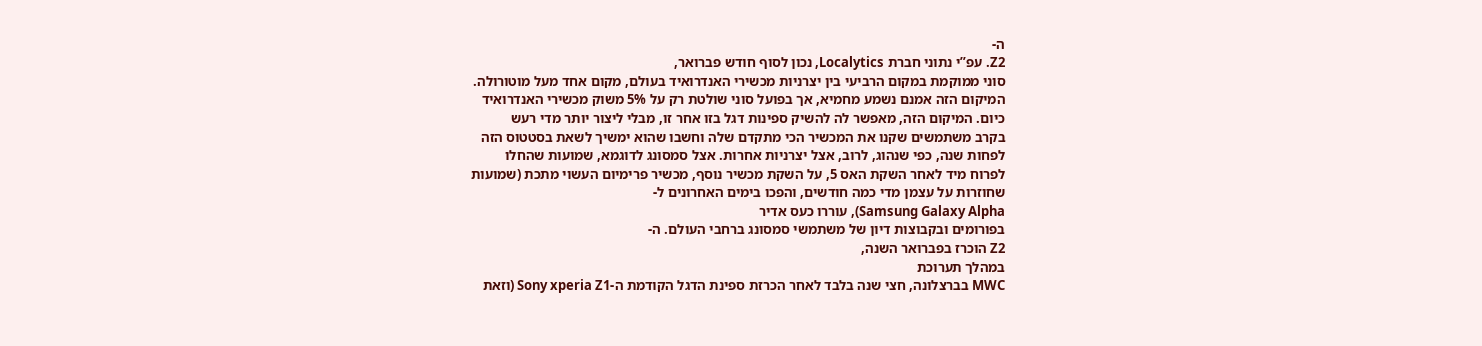ה-
Z2. עפ”י נתוני חברת Localytics, נכון לסוף חודש פברואר,
סוני ממוקמת במקום הרביעי בין יצרניות מכשירי האנדרואיד בעולם, מקום אחד מעל מוטורולה.
המיקום הזה אמנם נשמע מחמיא, אך בפועל סוני שולטת רק על 5% משוק מכשירי האנדרואיד
כיום. המיקום הזה, מאפשר לה להשיק ספינות דגל בזו אחר זו, מבלי ליצור יותר מדי רעש
בקרב משתמשים שקנו את המכשיר הכי מתקדם שלה וחשבו שהוא ימשיך לשאת בסטטוס הזה
לפחות שנה, כפי שנהוג, לרוב, אצל יצרניות אחרות. אצל סמסונג לדוגמא, שמועות שהחלו
לפרוח מיד לאחר השקת האס 5, על השקת מכשיר נוסף, מכשיר פרימיום העשוי מתכת (שמועות
שחוזרות על עצמן מדי כמה חודשים, והפכו בימים האחרונים ל-
Samsung Galaxy Alpha), עוררו כעס אדיר
בפורומים ובקבוצות דיון של משתמשי סמסונג ברחבי העולם. ה-
Z2 הוכרז בפברואר השנה,
במהלך תערוכת
MWC בברצלונה, חצי שנה בלבד לאחר הכרזת ספינת הדגל הקודמת ה-Sony xperia Z1 (וזאת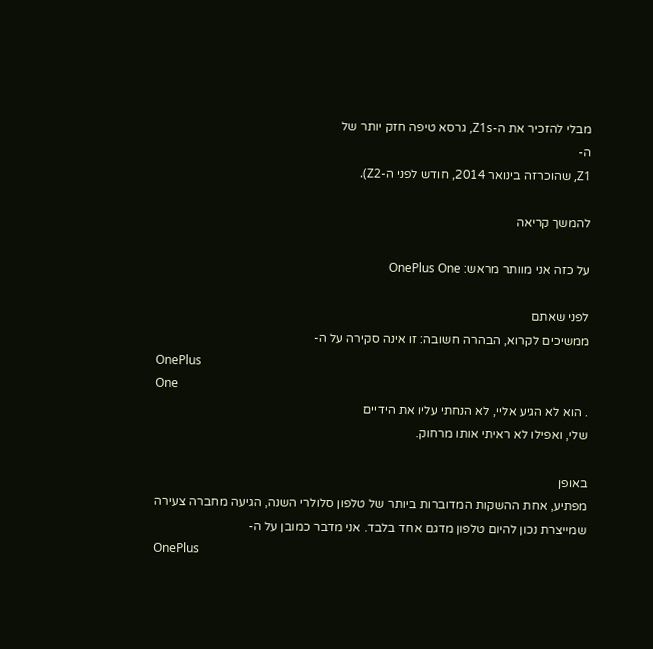מבלי להזכיר את ה-Z1s, גרסא טיפה חזק יותר של
ה-
Z1, שהוכרזה בינואר 2014, חודש לפני ה-Z2).

להמשך קריאה

על כזה אני מוותר מראש: OnePlus One

לפני שאתם
ממשיכים לקרוא, הבהרה חשובה: זו אינה סקירה על ה-
OnePlus
One
. הוא לא הגיע אליי, לא הנחתי עליו את הידיים
שלי, ואפילו לא ראיתי אותו מרחוק.

באופן
מפתיע, אחת ההשקות המדוברות ביותר של טלפון סלולרי השנה, הגיעה מחברה צעירה
שמייצרת נכון להיום טלפון מדגם אחד בלבד. אני מדבר כמובן על ה-
OnePlus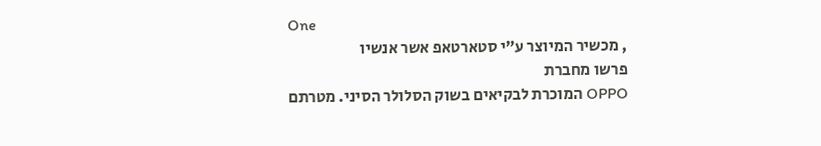One
, מכשיר המיוצר ע”י סטארטאפ אשר אנשיו
פרשו מחברת
OPPO המוכרת לבקיאים בשוק הסלולר הסיני. מטרתם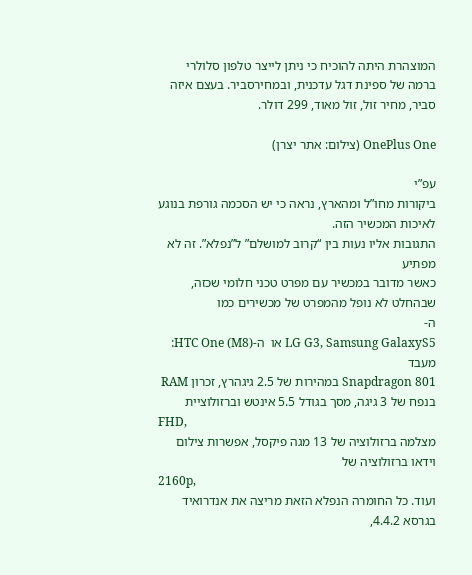המוצהרת היתה להוכיח כי ניתן לייצר טלפון סלולרי ברמה של ספינת דגל עדכנית, ובמחירסביר. בעצם איזה סביר, מחיר זול, זול מאוד, 299 דולר.

OnePlus One (צילום: אתר יצרן)

עפ”י
ביקורות מחו”ל ומהארץ, נראה כי יש הסכמה גורפת בנוגע לאיכות המכשיר הזה.
התגובות אליו נעות בין “קרוב למושלם” ל”נפלא”. זה לא מפתיע
כאשר מדובר במכשיר עם מפרט טכני חלומי שכזה, שבהחלט לא נופל מהמפרט של מכשירים כמו
ה-
LG G3, Samsung GalaxyS5 או  ה-HTC One (M8):
מעבד
Snapdragon 801 במהירות של 2.5 גיגהרץ, זכרון RAM
בנפח של 3 גיגה, מסך בגודל 5.5 אינטש וברזולוציית
FHD,
מצלמה ברזולוציה של 13 מגה פיקסל, אפשרות צילום וידאו ברזולוציה של
2160p,
ועוד. כל החומרה הנפלא הזאת מריצה את אנדרואיד בגרסא 4.4.2,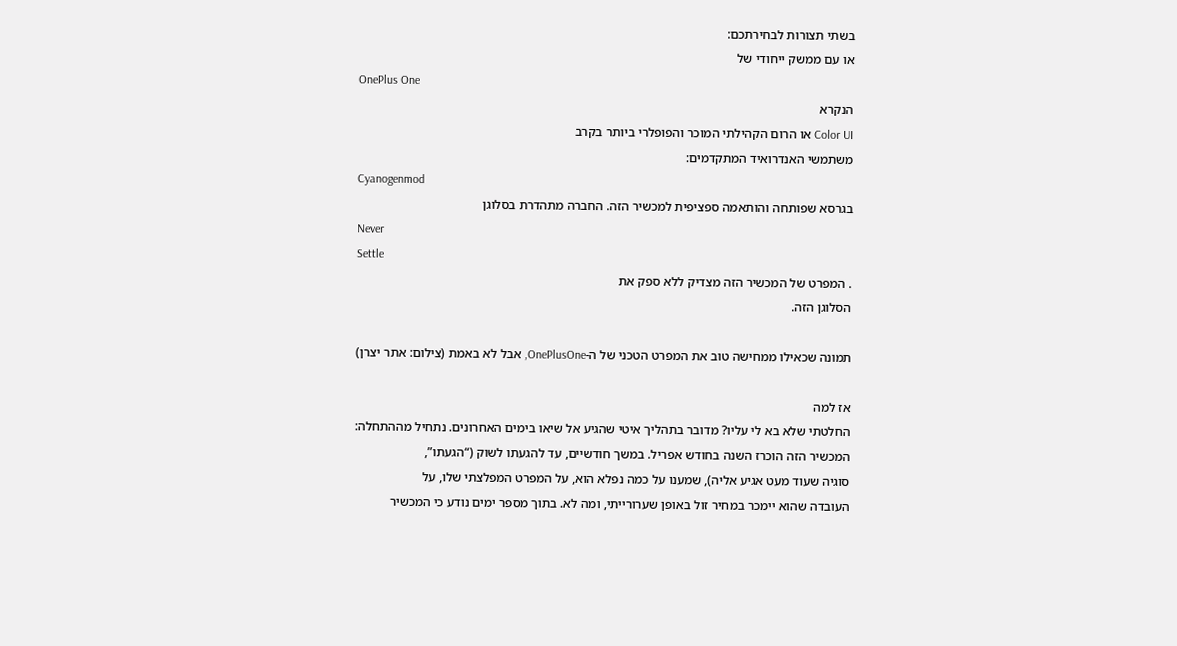בשתי תצורות לבחירתכם:
או עם ממשק ייחודי של
OnePlus One
הנקרא
Color UI או הרום הקהילתי המוכר והפופלרי ביותר בקרב
משתמשי האנדרואיד המתקדמים:
Cyanogenmod
בגרסא שפותחה והותאמה ספציפית למכשיר הזה. החברה מתהדרת בסלוגן
Never
Settle
. המפרט של המכשיר הזה מצדיק ללא ספק את
הסלוגן הזה.

תמונה שכאילו ממחישה טוב את המפרט הטכני של ה-OnePlusOne, אבל לא באמת (צילום: אתר יצרן)

אז למה
החלטתי שלא בא לי עליו? מדובר בתהליך איטי שהגיע אל שיאו בימים האחרונים. נתחיל מההתחלה:
המכשיר הזה הוכרז השנה בחודש אפריל. במשך חודשיים, עד להגעתו לשוק (“הגעתו”,
סוגיה שעוד מעט אגיע אליה), שמענו על כמה נפלא הוא, על המפרט המפלצתי שלו, על
העובדה שהוא יימכר במחיר זול באופן שערורייתי, ומה לא. בתוך מספר ימים נודע כי המכשיר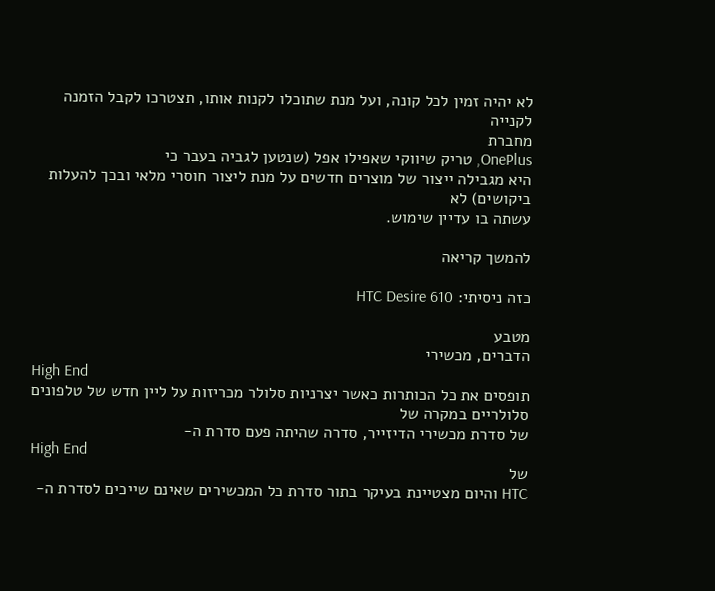לא יהיה זמין לכל קונה, ועל מנת שתוכלו לקנות אותו, תצטרכו לקבל הזמנה לקנייה
מחברת
OnePlus, טריק שיווקי שאפילו אפל (שנטען לגביה בעבר כי
היא מגבילה ייצור של מוצרים חדשים על מנת ליצור חוסרי מלאי ובכך להעלות ביקושים) לא
עשתה בו עדיין שימוש.

להמשך קריאה

כזה ניסיתי: HTC Desire 610

מטבע
הדברים, מכשירי
High End
תופסים את כל הכותרות כאשר יצרניות סלולר מכריזות על ליין חדש של טלפונים סלולריים במקרה של
של סדרת מכשירי הדיזייר, סדרה שהיתה פעם סדרת ה-
High End
של
HTC והיום מצטיינת בעיקר בתור סדרת כל המכשירים שאינם שייכים לסדרת ה-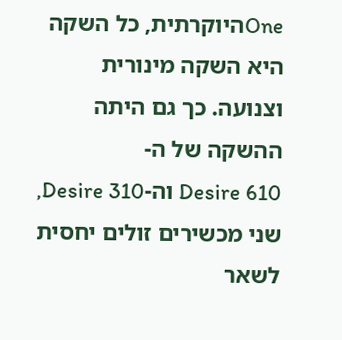Oneהיוקרתית, כל השקה היא השקה מינורית
וצנועה. כך גם היתה ההשקה של ה-
Desire 610 וה-Desire 310,
שני מכשירים זולים יחסית לשאר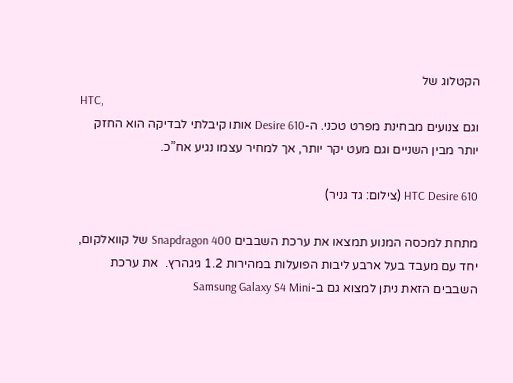הקטלוג של
HTC,
וגם צנועים מבחינת מפרט טכני. ה-Desire 610 אותו קיבלתי לבדיקה הוא החזק יותר מבין השניים וגם מעט יקר יותר, אך למחיר עצמו נגיע אח”כ.

HTC Desire 610 (צילום: גד גניר)

מתחת למכסה המנוע תמצאו את ערכת השבבים Snapdragon 400 של קוואלקום, יחד עם מעבד בעל ארבע ליבות הפועלות במהירות 1.2 גיגהרץ.  את ערכת השבבים הזאת ניתן למצוא גם ב-Samsung Galaxy S4 Mini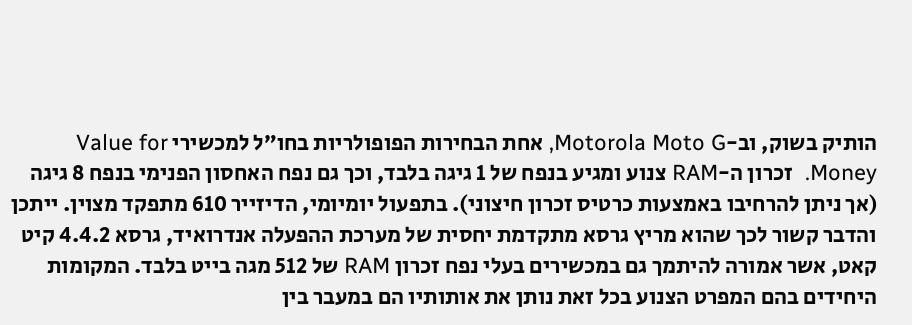הותיק בשוק, וב-Motorola Moto G, אחת הבחירות הפופולריות בחו”ל למכשירי Value for Money.  זכרון ה-RAM צנוע ומגיע בנפח של 1 גיגה בלבד, וכך גם נפח האחסון הפנימי בנפח 8 גיגה (אך ניתן להרחיבו באמצעות כרטיס זכרון חיצוני). בתפעול יומיומי, הדיזייר 610 מתפקד מצוין. ייתכן והדבר קשור לכך שהוא מריץ גרסא מתקדמת יחסית של מערכת ההפעלה אנדרואיד, גרסא 4.4.2 קיט קאט, אשר אמורה להיתמך גם במכשירים בעלי נפח זכרון RAM של 512 מגה בייט בלבד. המקומות היחידים בהם המפרט הצנוע בכל זאת נותן את אותותיו הם במעבר בין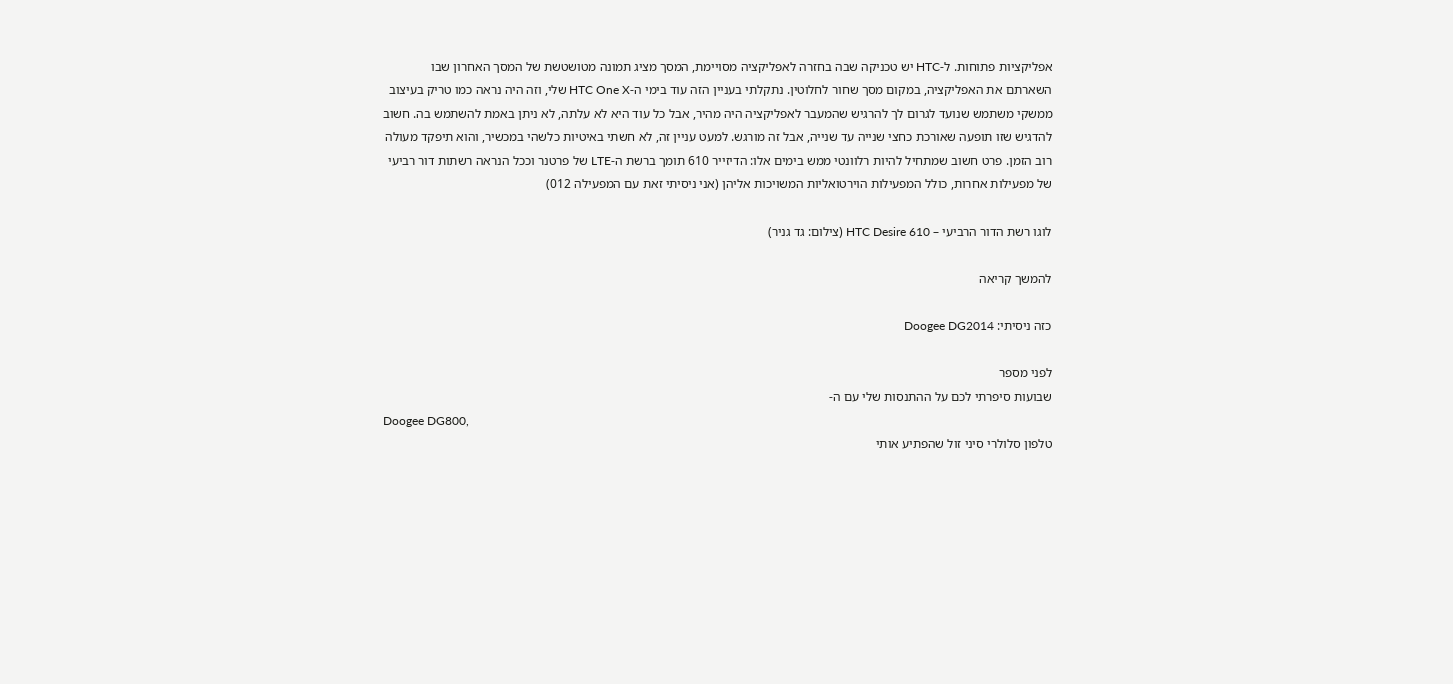אפליקציות פתוחות. ל-HTC יש טכניקה שבה בחזרה לאפליקציה מסויימת, המסך מציג תמונה מטושטשת של המסך האחרון שבו השארתם את האפליקציה, במקום מסך שחור לחלוטין. נתקלתי בעניין הזה עוד בימי ה-HTC One X שלי, וזה היה נראה כמו טריק בעיצוב ממשקי משתמש שנועד לגרום לך להרגיש שהמעבר לאפליקציה היה מהיר, אבל כל עוד היא לא עלתה, לא ניתן באמת להשתמש בה. חשוב להדגיש שזו תופעה שאורכת כחצי שנייה עד שנייה, אבל זה מורגש. למעט עניין זה, לא חשתי באיטיות כלשהי במכשיר, והוא תיפקד מעולה רוב הזמן. פרט חשוב שמתחיל להיות רלוונטי ממש בימים אלו: הדיזייר 610 תומך ברשת ה-LTE של פרטנר וככל הנראה רשתות דור רביעי של מפעילות אחרות, כולל המפעילות הוירטואליות המשויכות אליהן (אני ניסיתי זאת עם המפעילה 012)

לוגו רשת הדור הרביעי – HTC Desire 610 (צילום: גד גניר)

להמשך קריאה

כזה ניסיתי: Doogee DG2014

לפני מספר
שבועות סיפרתי לכם על ההתנסות שלי עם ה-
Doogee DG800,
טלפון סלולרי סיני זול שהפתיע אותי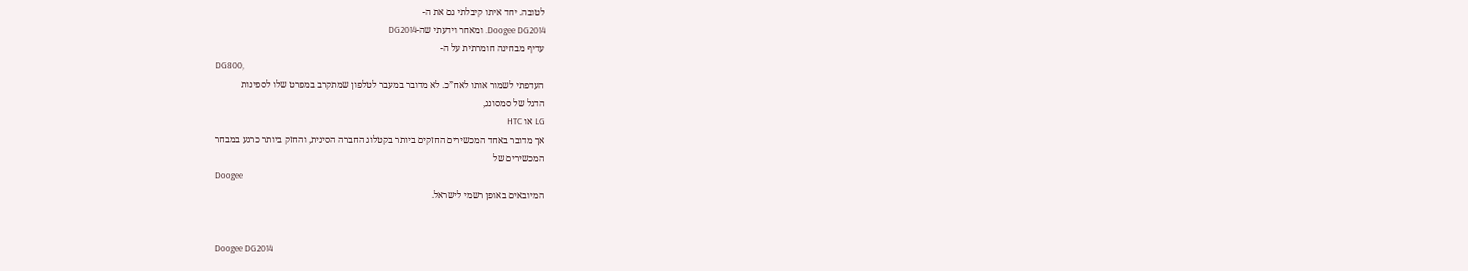לטובה. יחד איתו קיבלתי גם את ה-
Doogee DG2014. ומאחר וידעתי שה-DG2014
עדיף מבחינה חומרתית על ה-
DG800,
העדפתי לשמור אותו לאח”כ. לא מדובר במעבר לטלפון שמתקרב במפרט שלו לספינות
הדגל של סמסונג,
LG או HTC
אך מדובר באחד המכשירים החזקים ביותר בקטלוג החברה הסינית, והחזק ביותר כרגע במבחר
המכשירים של
Doogee
המיובאים באופן רשמי לישראל.


Doogee DG2014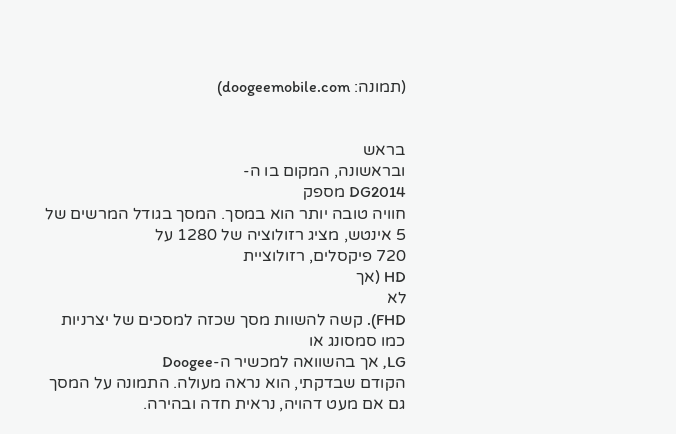(תמונה: doogeemobile.com)


בראש
ובראשונה, המקום בו ה-
DG2014 מספק
חוויה טובה יותר הוא במסך. המסך בגודל המרשים של 5 אינטש, מציג רזולוציה של 1280 על
720 פיקסלים, רזולוציית
HD (אך
לא
FHD). קשה להשוות מסך שכזה למסכים של יצרניות
כמו סמסונג או
LG, אך בהשוואה למכשיר ה-Doogee
הקודם שבדקתי, הוא נראה מעולה. התמונה על המסך גם אם מעט דהויה, נראית חדה ובהירה.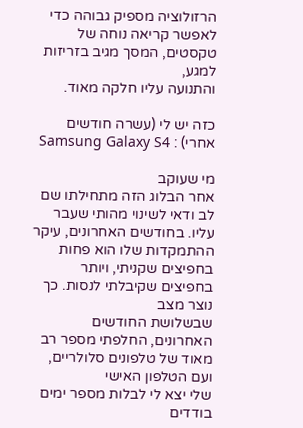הרזולוציה מספיק גבוהה כדי לאפשר קריאה נוחה של טקסטים, המסך מגיב בזריזות למגע,
והתנועה עליו חלקה מאוד.

כזה יש לי (עשרה חודשים אחרי) : Samsung Galaxy S4

מי שעוקב
אחר הבלוג הזה מתחילתו שם לב ודאי לשינוי מהותי שעבר עליו. בחודשים האחרונים, עיקר
ההתמקדות שלו הוא פחות בחפיצים שקניתי, ויותר בחפיצים שקיבלתי לנסות. כך נוצר מצב
שבשלושת החודשים האחרונים, החלפתי מספר רב מאוד של טלפונים סלולריים, ועם הטלפון האישי
שלי יצא לי לבלות מספר ימים בודדים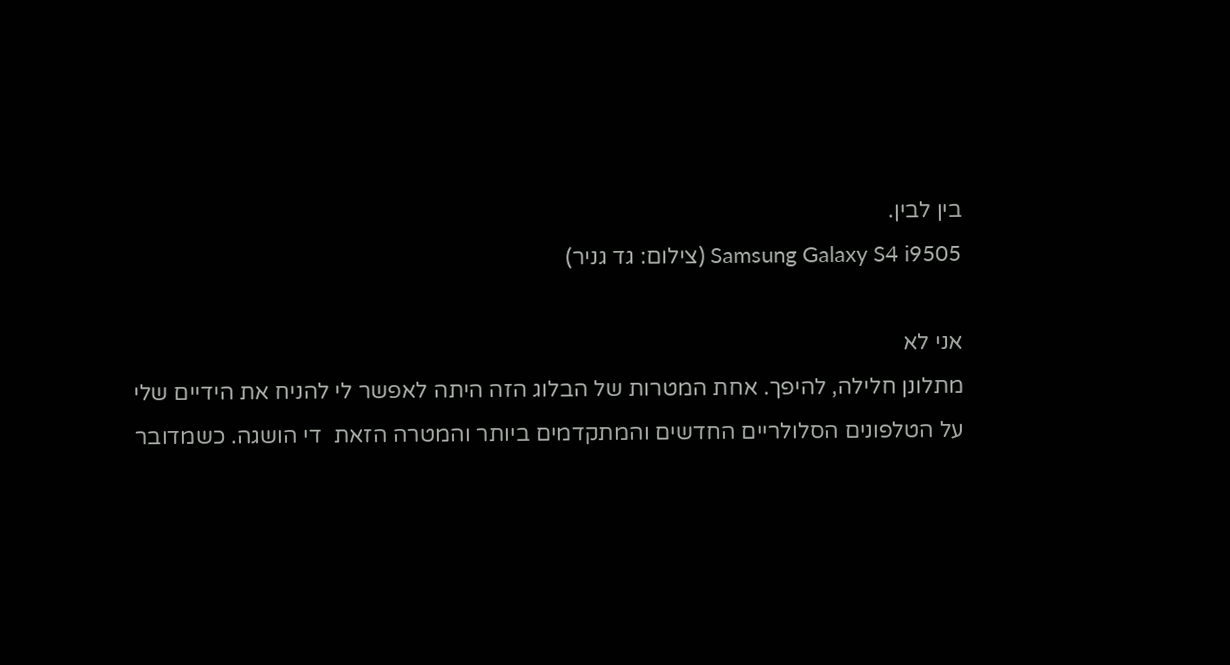בין לבין.
Samsung Galaxy S4 i9505 (צילום: גד גניר)

אני לא
מתלונן חלילה, להיפך. אחת המטרות של הבלוג הזה היתה לאפשר לי להניח את הידיים שלי
על הטלפונים הסלולריים החדשים והמתקדמים ביותר והמטרה הזאת  די הושגה. כשמדובר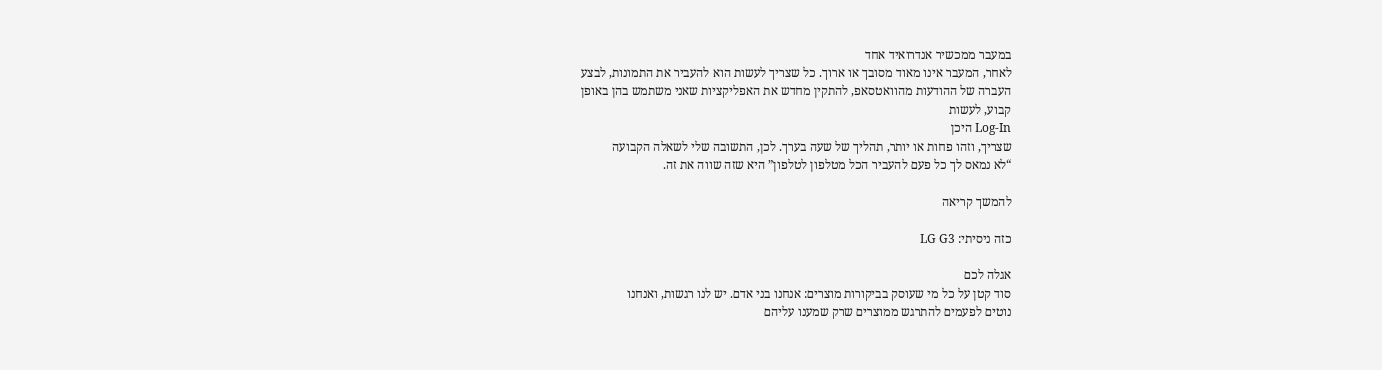במעבר ממכשיר אנדרואיד אחד
לאחר, המעבר אינו מאוד מסובך או ארוך. כל שצריך לעשות הוא להעביר את התמונות, לבצע
העברה של ההודעות מהוואטסאפ, להתקין מחדש את האפליקציות שאני משתמש בהן באופן
קבוע, לעשות
Log-In היכן
שצריך, וזהו פחות או יותר, תהליך של שעה בערך. לכן, התשובה שלי לשאלה הקבועה
“לא נמאס לך כל פעם להעביר הכל מטלפון לטלפון” היא שזה שווה את זה.

להמשך קריאה

כזה ניסיתי: LG G3

אגלה לכם
סוד קטן על כל מי שעוסק בביקורות מוצרים: אנחנו בני אדם. יש לנו רגשות, ואנחנו
נוטים לפעמים להתרגש ממוצרים שרק שמענו עליהם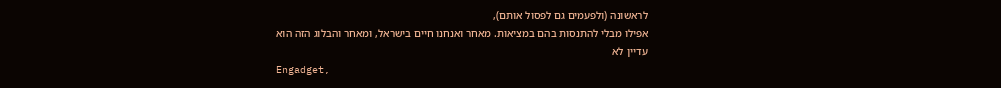לראשונה (ולפעמים גם לפסול אותם),
אפילו מבלי להתנסות בהם במציאות. מאחר ואנחנו חיים בישראל, ומאחר והבלוג הזה הוא
עדיין לא
Engadget,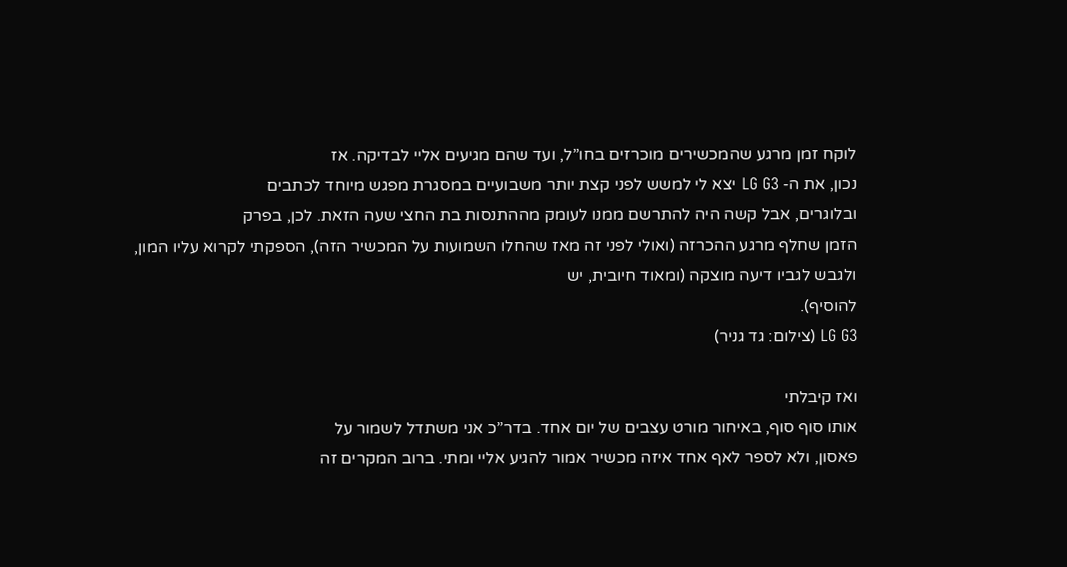לוקח זמן מרגע שהמכשירים מוכרזים בחו”ל, ועד שהם מגיעים אליי לבדיקה. אז
נכון, את ה- LG G3 יצא לי למשש לפני קצת יותר משבועיים במסגרת מפגש מיוחד לכתבים
ובלוגרים, אבל קשה היה להתרשם ממנו לעומק מההתנסות בת החצי שעה הזאת. לכן, בפרק
הזמן שחלף מרגע ההכרזה (ואולי לפני זה מאז שהחלו השמועות על המכשיר הזה), הספקתי לקרוא עליו המון, ולגבש לגביו דיעה מוצקה (ומאוד חיובית, יש
להוסיף).
LG G3 (צילום: גד גניר)

ואז קיבלתי
אותו סוף סוף, באיחור מורט עצבים של יום אחד. בדר”כ אני משתדל לשמור על
פאסון, ולא לספר לאף אחד איזה מכשיר אמור להגיע אליי ומתי. ברוב המקרים זה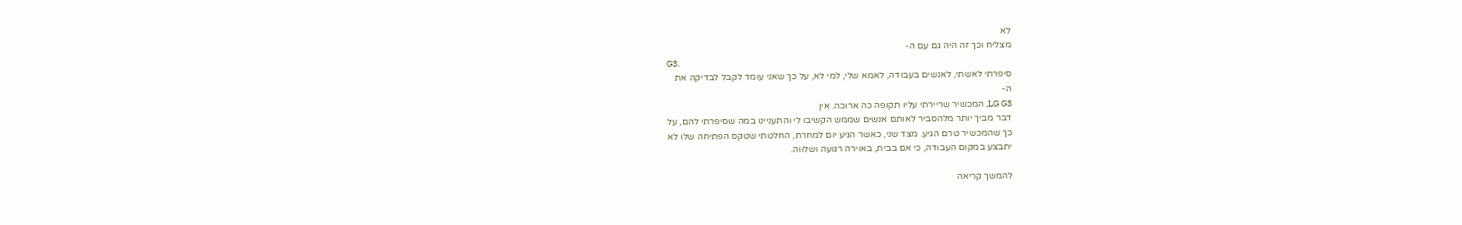לא
מצליח וכך זה היה גם עם ה-
G3.
סיפרתי לאשתי, לאנשים בעבודה, לאמא שלי, למי לא, על כך שאני עומד לקבל לבדיקה את
ה-
LG G3, המכשיר שריירתי עליו תקופה כה ארוכה. אין
דבר מביך יותר מלהסביר לאותם אנשים שממש הקשיבו לי והתעניינו במה שסיפרתי להם, על
כך שהמכשיר טרם הגיע. מצד שני, כאשר הגיע יום למחרת, החלטתי שטקס הפתיחה שלו לא
יתבצע במקום העבודה, כי אם בבית, באוירה רגועה ושלווה.

להמשך קריאה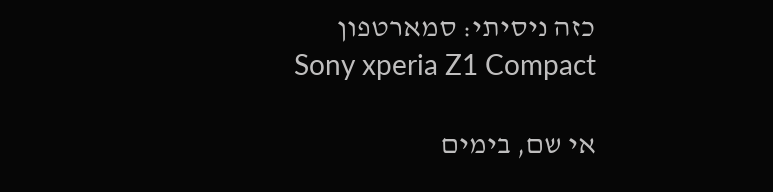כזה ניסיתי: סמארטפון Sony xperia Z1 Compact

אי שם, בימים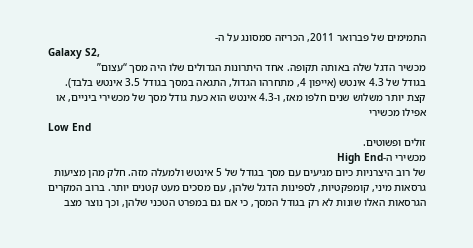התמימים של פברואר 2011, הכריזה סמסונג על ה-
Galaxy S2,
מכשיר הדגל שלה באותה תקופה. אחד היתרונות הגדולים שלו היה מסך “עצום”
בגודל של 4.3 אינטש (אייפון 4, מתחרהו הגדול, התגאה במסך בגודל 3.5 אינטש בלבד).
קצת יותר משלוש שנים חלפו מאז, ו-4.3 אינטש הוא כעת גודל מסך של מכשירי ביניים, או
אפילו מכשירי
Low End
זולים ופשוטים.
מכשירי ה-High End
של רוב היצרניות כיום מגיעים עם מסך בגודל של 5 אינטש ולמעלה מזה. חלק מהן מציעות
גרסאות מיני, קומפקטיות, לספינות הדגל שלהן, עם מסכים מעט קטנים יותר. ברוב המקרים
הגרסאות האלו שונות לא רק בגודל המסך, כי אם גם במפרט הטכני שלהן, וכך נוצר מצב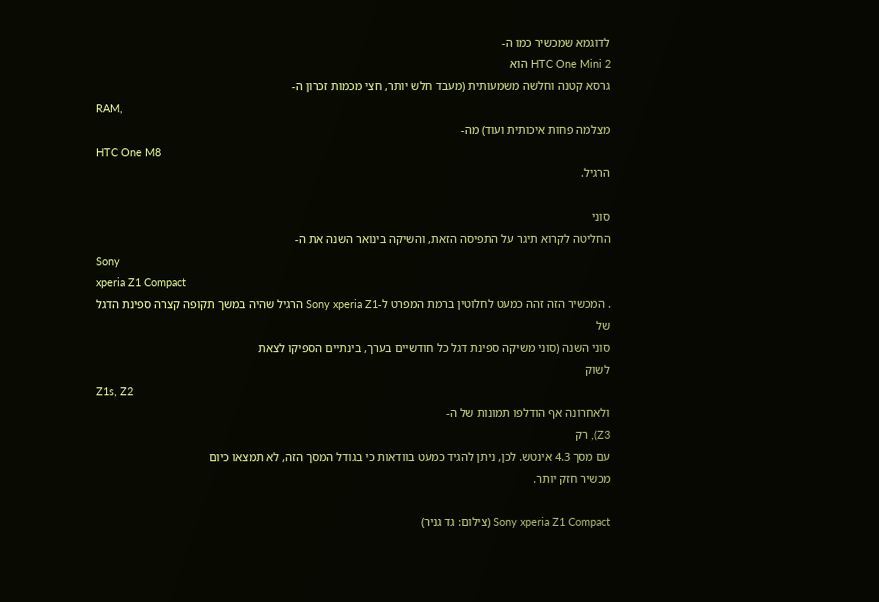לדוגמא שמכשיר כמו ה-
HTC One Mini 2 הוא
גרסא קטנה וחלשה משמעותית (מעבד חלש יותר, חצי מכמות זכרון ה-
RAM,
מצלמה פחות איכותית ועוד) מה-
HTC One M8
הרגיל.

סוני
החליטה לקרוא תיגר על התפיסה הזאת, והשיקה בינואר השנה את ה-
Sony
xperia Z1 Compact
. המכשיר הזה זהה כמעט לחלוטין ברמת המפרט ל-Sony xperia Z1 הרגיל שהיה במשך תקופה קצרה ספינת הדגל של
סוני השנה (סוני משיקה ספינת דגל כל חודשיים בערך, בינתיים הספיקו לצאת
לשוק
Z1s, Z2
ולאחרונה אף הודלפו תמונות של ה-
Z3), רק
עם מסך 4.3 אינטש. לכן, ניתן להגיד כמעט בוודאות כי בגודל המסך הזה, לא תמצאו כיום
מכשיר חזק יותר.

Sony xperia Z1 Compact (צילום: גד גניר)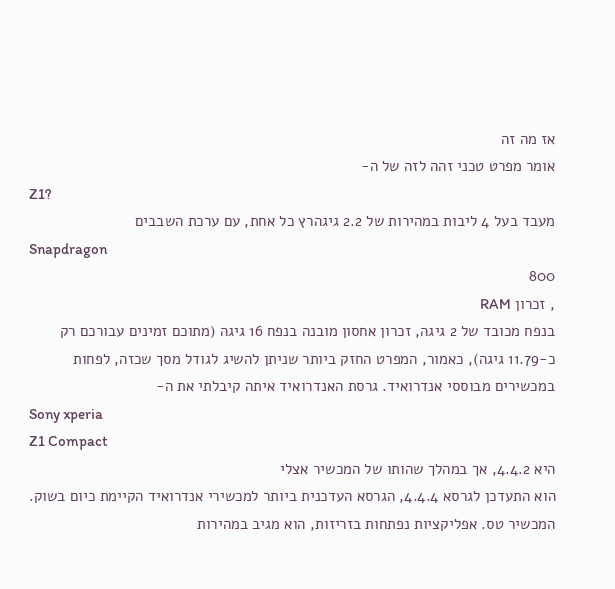אז מה זה
אומר מפרט טכני זהה לזה של ה-
Z1?
מעבד בעל 4 ליבות במהירות של 2.2 גיגהרץ כל אחת, עם ערכת השבבים
Snapdragon
800
, זכרון RAM
בנפח מכובד של 2 גיגה, זכרון אחסון מובנה בנפח 16 גיגה (מתוכם זמינים עבורכם רק
כ-11.79 גיגה), כאמור, המפרט החזק ביותר שניתן להשיג לגודל מסך שכזה, לפחות
במכשירים מבוססי אנדרואיד. גרסת האנדרואיד איתה קיבלתי את ה-
Sony xperia
Z1 Compact
היא 4.4.2, אך במהלך שהותו של המכשיר אצלי
הוא התעדכן לגרסא 4.4.4, הגרסא העדכנית ביותר למכשירי אנדרואיד הקיימת כיום בשוק.
המכשיר טס. אפליקציות נפתחות בזריזות, הוא מגיב במהירות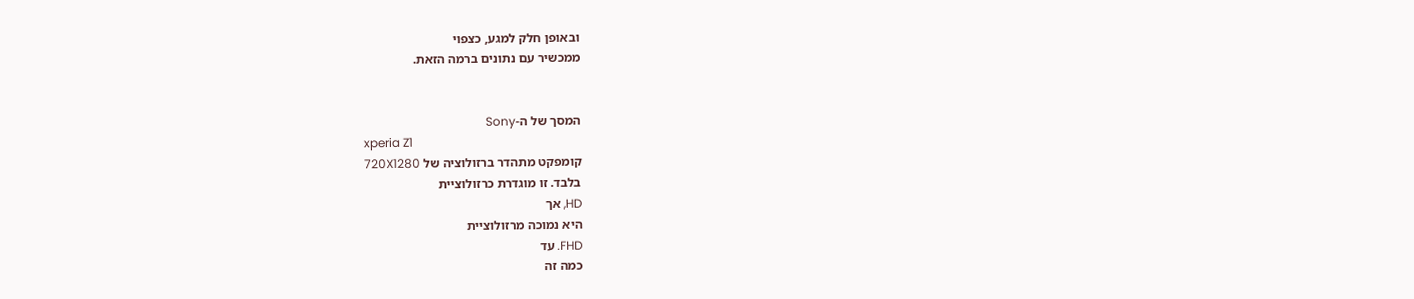ובאופן חלק למגע, כצפוי
ממכשיר עם נתונים ברמה הזאת.


המסך של ה-Sony
xperia Z1
קומפקט מתהדר ברזולוציה של 720X1280
בלבד. זו מוגדרת כרזולוציית
HD, אך
היא נמוכה מרזולוציית
FHD. עד
כמה זה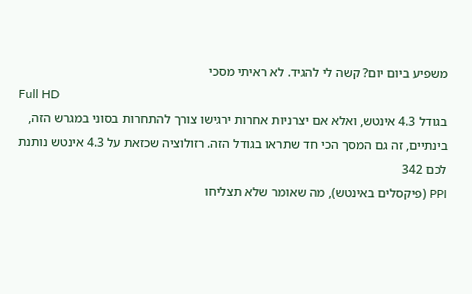משפיע ביום יום? קשה לי להגיד. לא ראיתי מסכי
Full HD
בגודל 4.3 אינטש, ואלא אם יצרניות אחרות ירגישו צורך להתחרות בסוני במגרש הזה,
בינתיים, זה גם המסך הכי חד שתראו בגודל הזה. רזולוציה שכזאת על 4.3 אינטש נותנת
לכם 342
PPI (פיקסלים באינטש), מה שאומר שלא תצליחו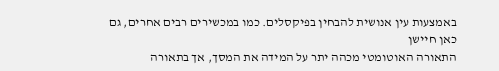באמצעות עין אנושית להבחין בפיקסלים. כמו במכשירים רבים אחרים, גם כאן חיישן
התאורה האוטומטי מכהה יתר על המידה את המסך, אך בתאורה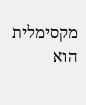מקסימלית הוא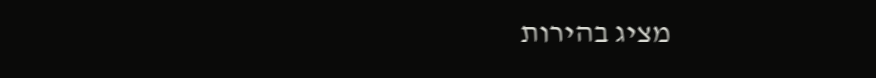מציג בהירות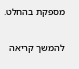מספקת בהחלט.

להמשך קריאה